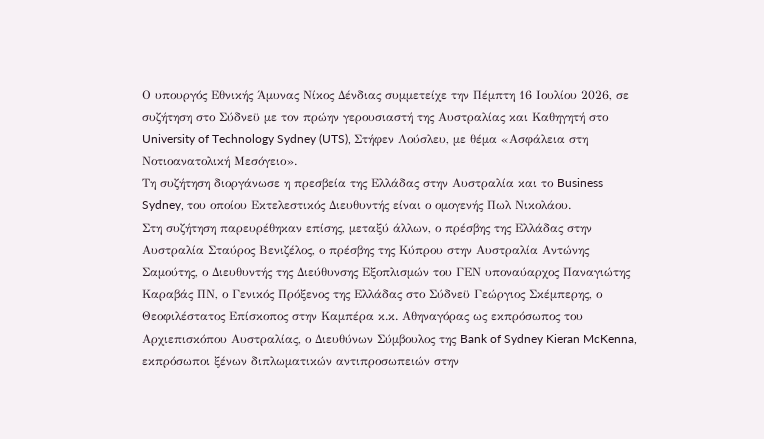Ο υπουργός Εθνικής Άμυνας Νίκος Δένδιας συμμετείχε την Πέμπτη 16 Ιουλίου 2026, σε συζήτηση στο Σύδνεϋ με τον πρώην γερουσιαστή της Αυστραλίας και Καθηγητή στο University of Technology Sydney (UTS), Στήφεν Λούσλευ, με θέμα «Ασφάλεια στη Νοτιοανατολική Μεσόγειο».
Τη συζήτηση διοργάνωσε η πρεσβεία της Ελλάδας στην Αυστραλία και το Business Sydney, του οποίου Εκτελεστικός Διευθυντής είναι ο ομογενής Πωλ Νικολάου.
Στη συζήτηση παρευρέθηκαν επίσης, μεταξύ άλλων, ο πρέσβης της Ελλάδας στην Αυστραλία Σταύρος Βενιζέλος, ο πρέσβης της Κύπρου στην Αυστραλία Αντώνης Σαμούτης, ο Διευθυντής της Διεύθυνσης Εξοπλισμών του ΓΕΝ υποναύαρχος Παναγιώτης Καραβάς ΠΝ, ο Γενικός Πρόξενος της Ελλάδας στο Σύδνεϋ Γεώργιος Σκέμπερης, ο Θεοφιλέστατος Επίσκοπος στην Καμπέρα κ.κ. Αθηναγόρας ως εκπρόσωπος του Αρχιεπισκόπου Αυστραλίας, ο Διευθύνων Σύμβουλος της Bank of Sydney Kieran McKenna, εκπρόσωποι ξένων διπλωματικών αντιπροσωπειών στην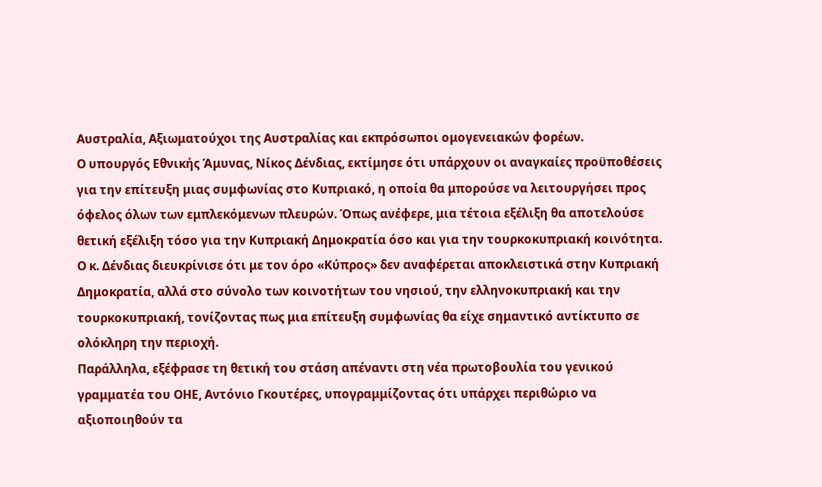Αυστραλία, Αξιωματούχοι της Αυστραλίας και εκπρόσωποι ομογενειακών φορέων.
Ο υπουργός Εθνικής Άμυνας, Νίκος Δένδιας, εκτίμησε ότι υπάρχουν οι αναγκαίες προϋποθέσεις για την επίτευξη μιας συμφωνίας στο Κυπριακό, η οποία θα μπορούσε να λειτουργήσει προς όφελος όλων των εμπλεκόμενων πλευρών. Όπως ανέφερε, μια τέτοια εξέλιξη θα αποτελούσε θετική εξέλιξη τόσο για την Κυπριακή Δημοκρατία όσο και για την τουρκοκυπριακή κοινότητα.
Ο κ. Δένδιας διευκρίνισε ότι με τον όρο «Κύπρος» δεν αναφέρεται αποκλειστικά στην Κυπριακή Δημοκρατία, αλλά στο σύνολο των κοινοτήτων του νησιού, την ελληνοκυπριακή και την τουρκοκυπριακή, τονίζοντας πως μια επίτευξη συμφωνίας θα είχε σημαντικό αντίκτυπο σε ολόκληρη την περιοχή.
Παράλληλα, εξέφρασε τη θετική του στάση απέναντι στη νέα πρωτοβουλία του γενικού γραμματέα του ΟΗΕ, Αντόνιο Γκουτέρες, υπογραμμίζοντας ότι υπάρχει περιθώριο να αξιοποιηθούν τα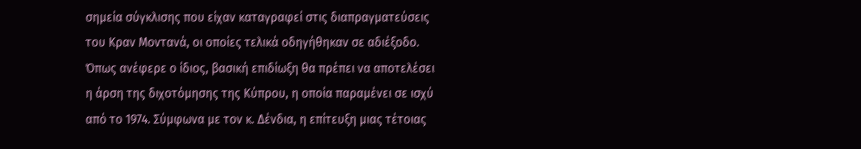σημεία σύγκλισης που είχαν καταγραφεί στις διαπραγματεύσεις του Κραν Μοντανά, οι οποίες τελικά οδηγήθηκαν σε αδιέξοδο.
Όπως ανέφερε ο ίδιος, βασική επιδίωξη θα πρέπει να αποτελέσει η άρση της διχοτόμησης της Κύπρου, η οποία παραμένει σε ισχύ από το 1974. Σύμφωνα με τον κ. Δένδια, η επίτευξη μιας τέτοιας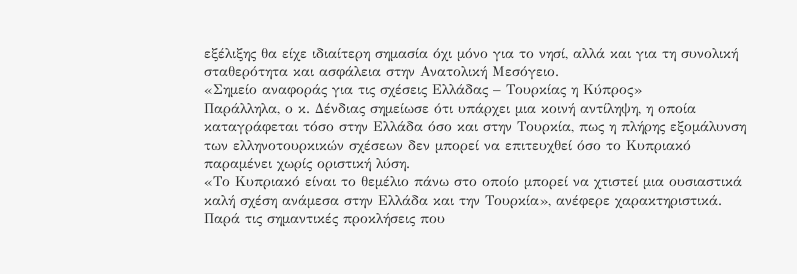εξέλιξης θα είχε ιδιαίτερη σημασία όχι μόνο για το νησί, αλλά και για τη συνολική σταθερότητα και ασφάλεια στην Ανατολική Μεσόγειο.
«Σημείο αναφοράς για τις σχέσεις Ελλάδας – Τουρκίας η Κύπρος»
Παράλληλα, ο κ. Δένδιας σημείωσε ότι υπάρχει μια κοινή αντίληψη, η οποία καταγράφεται τόσο στην Ελλάδα όσο και στην Τουρκία, πως η πλήρης εξομάλυνση των ελληνοτουρκικών σχέσεων δεν μπορεί να επιτευχθεί όσο το Κυπριακό παραμένει χωρίς οριστική λύση.
«Το Κυπριακό είναι το θεμέλιο πάνω στο οποίο μπορεί να χτιστεί μια ουσιαστικά καλή σχέση ανάμεσα στην Ελλάδα και την Τουρκία», ανέφερε χαρακτηριστικά. Παρά τις σημαντικές προκλήσεις που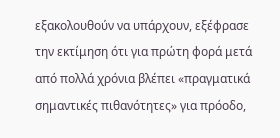εξακολουθούν να υπάρχουν, εξέφρασε την εκτίμηση ότι για πρώτη φορά μετά από πολλά χρόνια βλέπει «πραγματικά σημαντικές πιθανότητες» για πρόοδο,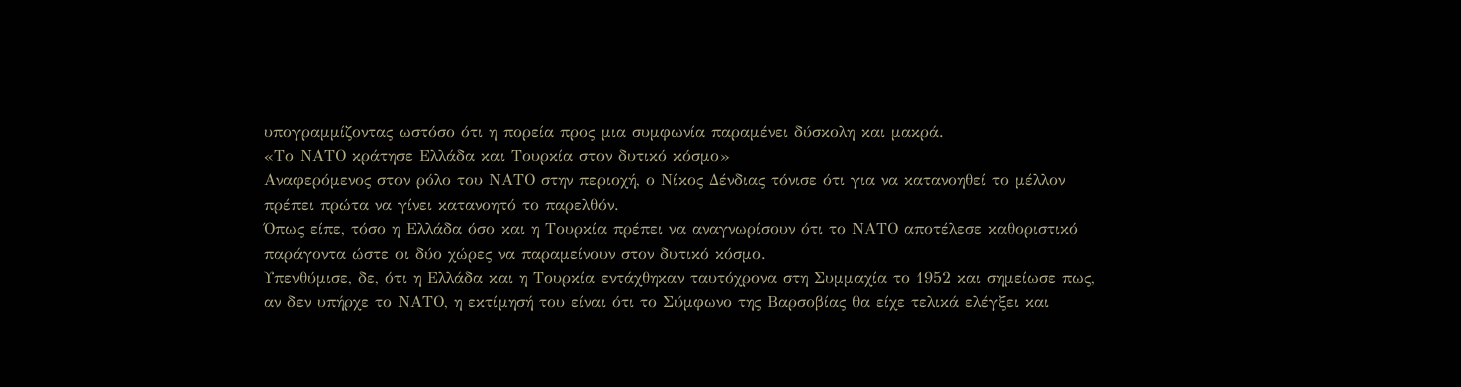υπογραμμίζοντας ωστόσο ότι η πορεία προς μια συμφωνία παραμένει δύσκολη και μακρά.
«Το ΝΑΤΟ κράτησε Ελλάδα και Τουρκία στον δυτικό κόσμο»
Αναφερόμενος στον ρόλο του ΝΑΤΟ στην περιοχή, ο Νίκος Δένδιας τόνισε ότι για να κατανοηθεί το μέλλον πρέπει πρώτα να γίνει κατανοητό το παρελθόν.
Όπως είπε, τόσο η Ελλάδα όσο και η Τουρκία πρέπει να αναγνωρίσουν ότι το ΝΑΤΟ αποτέλεσε καθοριστικό παράγοντα ώστε οι δύο χώρες να παραμείνουν στον δυτικό κόσμο.
Υπενθύμισε, δε, ότι η Ελλάδα και η Τουρκία εντάχθηκαν ταυτόχρονα στη Συμμαχία το 1952 και σημείωσε πως, αν δεν υπήρχε το ΝΑΤΟ, η εκτίμησή του είναι ότι το Σύμφωνο της Βαρσοβίας θα είχε τελικά ελέγξει και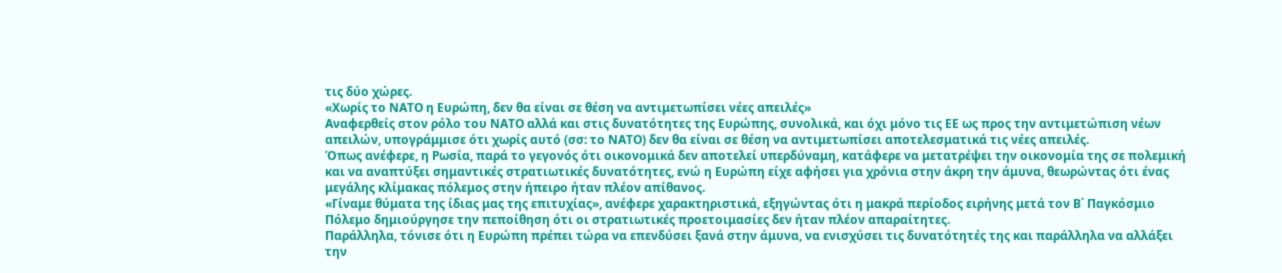τις δύο χώρες.
«Χωρίς το ΝΑΤΟ η Ευρώπη, δεν θα είναι σε θέση να αντιμετωπίσει νέες απειλές»
Αναφερθείς στον ρόλο του ΝΑΤΟ αλλά και στις δυνατότητες της Ευρώπης, συνολικά, και όχι μόνο τις ΕΕ ως προς την αντιμετώπιση νέων απειλών, υπογράμμισε ότι χωρίς αυτό (σσ: το ΝΑΤΟ) δεν θα είναι σε θέση να αντιμετωπίσει αποτελεσματικά τις νέες απειλές.
Όπως ανέφερε, η Ρωσία, παρά το γεγονός ότι οικονομικά δεν αποτελεί υπερδύναμη, κατάφερε να μετατρέψει την οικονομία της σε πολεμική και να αναπτύξει σημαντικές στρατιωτικές δυνατότητες, ενώ η Ευρώπη είχε αφήσει για χρόνια στην άκρη την άμυνα, θεωρώντας ότι ένας μεγάλης κλίμακας πόλεμος στην ήπειρο ήταν πλέον απίθανος.
«Γίναμε θύματα της ίδιας μας της επιτυχίας», ανέφερε χαρακτηριστικά, εξηγώντας ότι η μακρά περίοδος ειρήνης μετά τον Β΄ Παγκόσμιο Πόλεμο δημιούργησε την πεποίθηση ότι οι στρατιωτικές προετοιμασίες δεν ήταν πλέον απαραίτητες.
Παράλληλα, τόνισε ότι η Ευρώπη πρέπει τώρα να επενδύσει ξανά στην άμυνα, να ενισχύσει τις δυνατότητές της και παράλληλα να αλλάξει την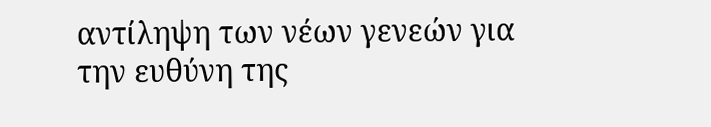αντίληψη των νέων γενεών για την ευθύνη της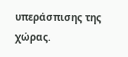υπεράσπισης της χώρας.